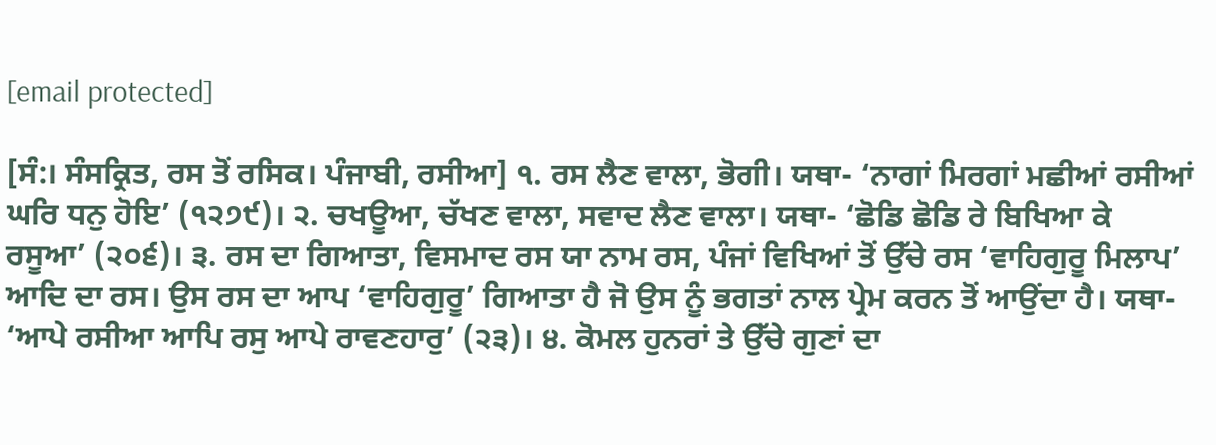[email protected]

[ਸੰ:। ਸੰਸਕ੍ਰਿਤ, ਰਸ ਤੋਂ ਰਸਿਕ। ਪੰਜਾਬੀ, ਰਸੀਆ] ੧. ਰਸ ਲੈਣ ਵਾਲਾ, ਭੋਗੀ। ਯਥਾ- ‘ਨਾਗਾਂ ਮਿਰਗਾਂ ਮਛੀਆਂ ਰਸੀਆਂ ਘਰਿ ਧਨੁ ਹੋਇ’ (੧੨੭੯)। ੨. ਚਖਊਆ, ਚੱਖਣ ਵਾਲਾ, ਸਵਾਦ ਲੈਣ ਵਾਲਾ। ਯਥਾ- ‘ਛੋਡਿ ਛੋਡਿ ਰੇ ਬਿਖਿਆ ਕੇ ਰਸੂਆ’ (੨੦੬)। ੩. ਰਸ ਦਾ ਗਿਆਤਾ, ਵਿਸਮਾਦ ਰਸ ਯਾ ਨਾਮ ਰਸ, ਪੰਜਾਂ ਵਿਖਿਆਂ ਤੋਂ ਉੱਚੇ ਰਸ ‘ਵਾਹਿਗੁਰੂ ਮਿਲਾਪ’ ਆਦਿ ਦਾ ਰਸ। ਉਸ ਰਸ ਦਾ ਆਪ ‘ਵਾਹਿਗੁਰੂ’ ਗਿਆਤਾ ਹੈ ਜੋ ਉਸ ਨੂੰ ਭਗਤਾਂ ਨਾਲ ਪ੍ਰੇਮ ਕਰਨ ਤੋਂ ਆਉਂਦਾ ਹੈ। ਯਥਾ- ‘ਆਪੇ ਰਸੀਆ ਆਪਿ ਰਸੁ ਆਪੇ ਰਾਵਣਹਾਰੁ’ (੨੩)। ੪. ਕੋਮਲ ਹੁਨਰਾਂ ਤੇ ਉੱਚੇ ਗੁਣਾਂ ਦਾ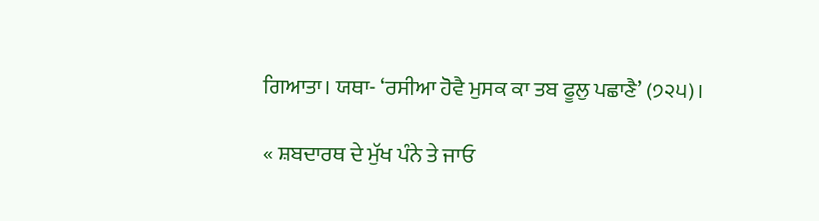ਗਿਆਤਾ। ਯਥਾ- ‘ਰਸੀਆ ਹੋਵੈ ਮੁਸਕ ਕਾ ਤਬ ਫੂਲੁ ਪਛਾਣੈ’ (੭੨੫)।

« ਸ਼ਬਦਾਰਥ ਦੇ ਮੁੱਖ ਪੰਨੇ ਤੇ ਜਾਓ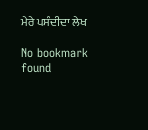ਮੇਰੇ ਪਸੰਦੀਦਾ ਲੇਖ

No bookmark found